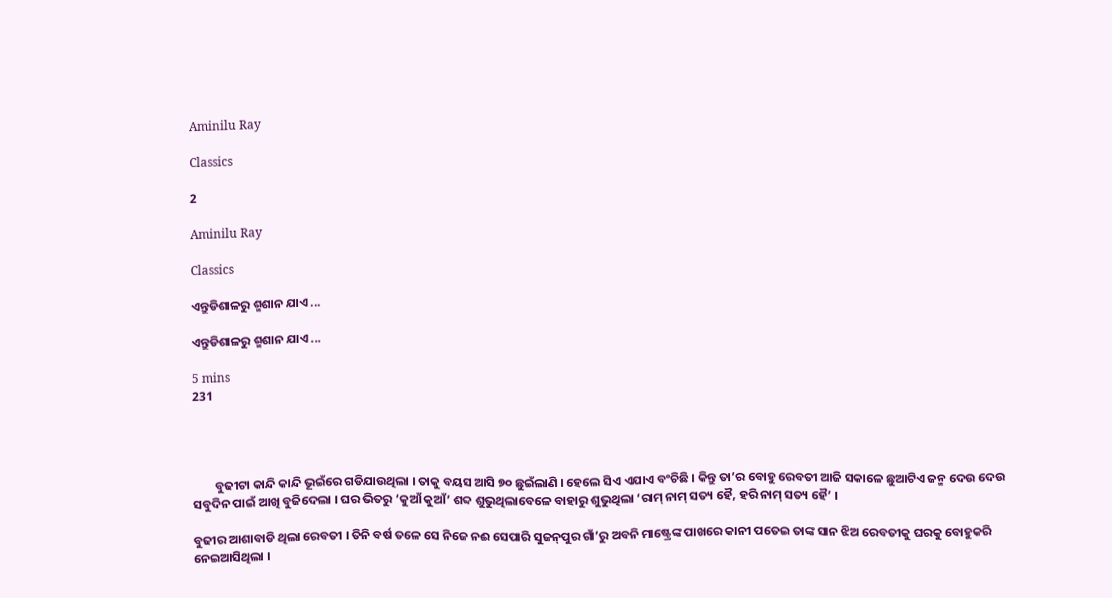Aminilu Ray

Classics

2

Aminilu Ray

Classics

ଏନ୍ତୁଡିଶାଳରୁ ଶ୍ମଶାନ ଯାଏ ...

ଏନ୍ତୁଡିଶାଳରୁ ଶ୍ମଶାନ ଯାଏ ...

5 mins
231




        ବୁଢୀଟା କାନ୍ଦି କାନ୍ଦି ଭୂଇଁରେ ଗଡିଯାଉଥିଲା । ତାକୁ ବୟସ ଆସି ୭୦ ଛୁଇଁଲାଣି । ହେଲେ ସିଏ ଏଯାଏ ବଂଚିଛି । କିନ୍ତୁ ତା’ର ବୋହୁ ରେବତୀ ଆଜି ସକାଳେ ଛୁଆଟିଏ ଜନ୍ମ ଦେଉ ଦେଉ ସବୁଦିନ ପାଇଁ ଆଖି ବୁଜିଦେଲା । ଘର ଭିତରୁ ‘କୁଆଁ କୁଆଁ’ ଶବ୍ଦ ଶୁଭୁଥିଲାବେଳେ ବାହାରୁ ଶୁଭୁଥିଲା ‘ରାମ୍ ନାମ୍ ସତ୍ୟ ହୈ, ହରି ନାମ୍ ସତ୍ୟ ହୈ’ ।

ବୁଢୀର ଆଶାବାଡି ଥିଲା ରେବତୀ । ତିନି ବର୍ଷ ତଳେ ସେ ନିଜେ ନଈ ସେପାରି ସୁଜନ୍‌ପୁର ଗାଁ’ରୁ ଅବନି ମାଷ୍ଟ୍ରେଙ୍କ ପାଖରେ କାନୀ ପତେଇ ତାଙ୍କ ସାନ ଝିଅ ରେବତୀକୁ ଘରକୁ ବୋହୁକରି ନେଇଆସିଥିଲା ।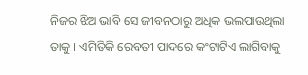ନିଜର ଝିଅ ଭାବି ସେ ଜୀବନଠାରୁ ଅଧିକ ଭଲପାଉଥିଲା ତାକୁ । ଏମିତିକି ରେବତୀ ପାଦରେ କଂଟାଟିଏ ଲାଗିବାକୁ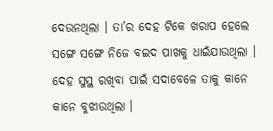ଦେଉନଥିଲା । ତା’ର ଦେହ ଟିକେ ଖରାପ ହେଲେ ସଙ୍ଗେ ସଙ୍ଗେ ନିଜେ ବଇଦ ପାଖକୁ ଧାଇଁଯାଉଥିଲା । ଦେହ ସୁସ୍ଥ ରଖିବା ପାଇଁ ସଦାବେଳେ ତାକୁ କାନେ କାନେ ବୁଝାଉଥିଲା ।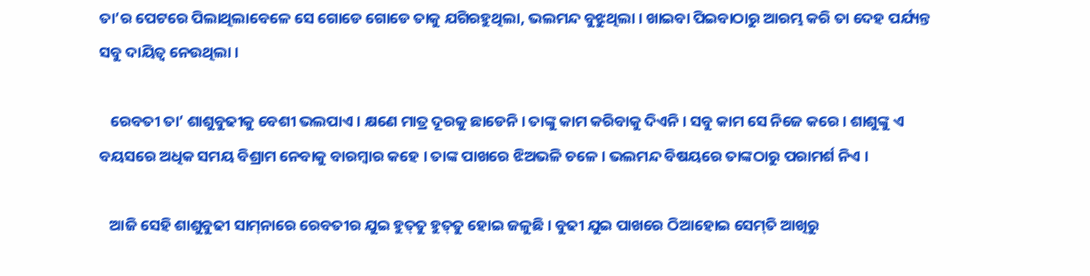ତା’ର ପେଟରେ ପିଲାଥିଲାବେଳେ ସେ ଗୋଡେ ଗୋଡେ ତାକୁ ଯଗିରହୁଥିଲା, ଭଲମନ୍ଦ ବୁଝୁଥିଲା । ଖାଇବା ପିଇବାଠାରୁ ଆରମ୍ଭ କରି ତା ଦେହ ପର୍ଯ୍ୟନ୍ତ ସବୁ ଦାୟିତ୍ୱ ନେଉଥିଲା ।

   ରେବତୀ ତା’ ଶାଶୁବୁଢୀକୁ ବେଶୀ ଭଲପାଏ । କ୍ଷଣେ ମାତ୍ର ଦୂରକୁ ଛାଡେନି । ତାଙ୍କୁ କାମ କରିବାକୁ ଦିଏନି । ସବୁ କାମ ସେ ନିଜେ କରେ । ଶାଶୁଙ୍କୁ ଏ ବୟସରେ ଅଧିକ ସମୟ ବିଶ୍ରାମ ନେବାକୁ ବାରମ୍ବାର କହେ । ତାଙ୍କ ପାଖରେ ଝିଅଭଳି ଚଳେ । ଭଲମନ୍ଦ ବିଷୟରେ ତାଙ୍କଠାରୁ ପରାମର୍ଶ ନିଏ ।

   ଆଜି ସେହି ଶାଶୁବୁଢୀ ସାମ୍‌ନାରେ ରେବତୀର ଯୁଇ ହୁତ୍‌ତୁ ହୁତ୍‌ତୁ ହୋଇ ଜଳୁଛି । ବୁଢୀ ଯୁଇ ପାଖରେ ଠିଆହୋଇ ସେମ୍‌ତି ଆଖିରୁ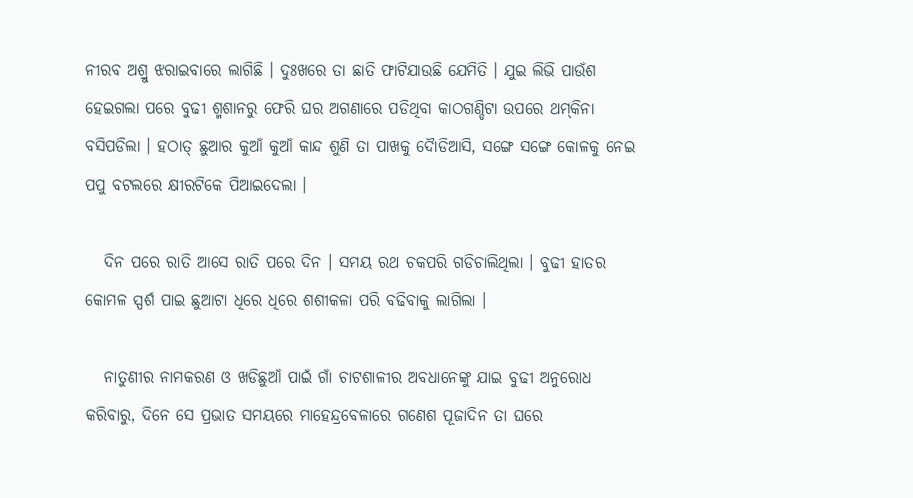ନୀରବ ଅଶ୍ରୁ ଝରାଇବାରେ ଲାଗିଛି । ଦୁଃଖରେ ତା ଛାତି ଫାଟିଯାଉଛି ଯେମିତି । ଯୁଇ ଲିଭି ପାଉଁଶ ହେଇଗଲା ପରେ ବୁଢୀ ଶ୍ମଶାନରୁ ଫେରି ଘର ଅଗଣାରେ ପଡିଥିବା କାଠଗଣ୍ଡିଟା ଉପରେ ଥମ୍‌କିନା ବସିପଡିଲା । ହଠାତ୍ ଛୁଆର କୁଆଁ କୁଆଁ କାନ୍ଦ ଶୁଣି ତା ପାଖକୁ ଦୈାଡିଆସି, ସଙ୍ଗେ ସଙ୍ଗେ କୋଳକୁ ନେଇ ପପୁ ବଟଲରେ କ୍ଷୀରଟିକେ ପିଆଇଦେଲା ।

   ଦିନ ପରେ ରାତି ଆସେ ରାତି ପରେ ଦିନ । ସମୟ ରଥ ଚକପରି ଗଡିଚାଲିଥିଲା । ବୁଢୀ ହାତର କୋମଳ ସ୍ପର୍ଶ ପାଇ ଛୁଆଟା ଧିରେ ଧିରେ ଶଶୀକଳା ପରି ବଢିବାକୁ ଲାଗିଲା ।

   ନାତୁଣୀର ନାମକରଣ ଓ ଖଡିଛୁଆଁ ପାଇଁ ଗାଁ ଚାଟଶାଳୀର ଅବଧାନେଙ୍କୁ ଯାଇ ବୁଢୀ ଅନୁରୋଧ କରିବାରୁ, ଦିନେ ସେ ପ୍ରଭାତ ସମୟରେ ମାହେନ୍ଦ୍ରବେଳାରେ ଗଣେଶ ପୂଜାଦିନ ତା ଘରେ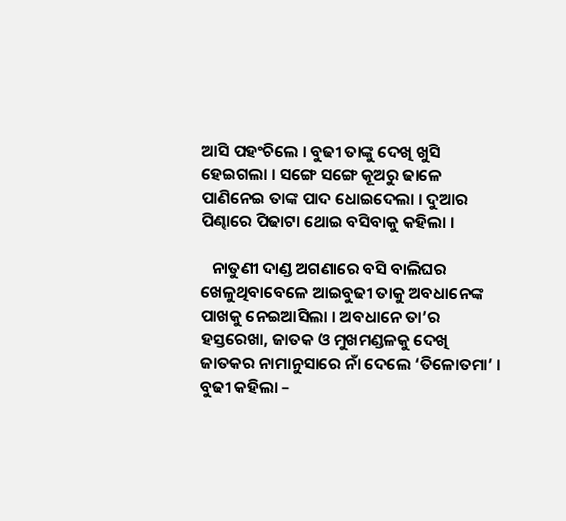ଆସି ପହଂଚିଲେ । ବୁଢୀ ତାଙ୍କୁ ଦେଖି ଖୁସି ହେଇଗଲା । ସଙ୍ଗେ ସଙ୍ଗେ କୂଅରୁ ଢାଳେ ପାଣିନେଇ ତାଙ୍କ ପାଦ ଧୋଇଦେଲା । ଦୁଆର ପିଣ୍ଢାରେ ପିଢାଟା ଥୋଇ ବସିବାକୁ କହିଲା ।

   ନାତୁଣୀ ଦାଣ୍ଡ ଅଗଣାରେ ବସି ବାଲିଘର ଖେଳୁଥିବାବେଳେ ଆଇବୁଢୀ ତାକୁ ଅବଧାନେଙ୍କ ପାଖକୁ ନେଇଆସିଲା । ଅବଧାନେ ତା’ର ହସ୍ତରେଖା, ଜାତକ ଓ ମୁଖମଣ୍ଡଳକୁ ଦେଖି ଜାତକର ନାମାନୁସାରେ ନାଁ ଦେଲେ ‘ତିଳୋତମା’ । ବୁଢୀ କହିଲା –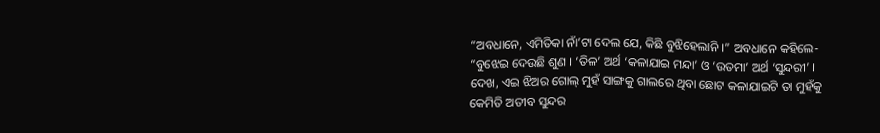“ଅବଧାନେ, ଏମିତିକା ନାଁ’ଟା ଦେଲ ଯେ, କିଛି ବୁଝିହେଲାନି ।” ଅବଧାନେ କହିଲେ- “ବୁଝେଇ ଦେଉଛି ଶୁଣ । ‘ତିଳ’ ଅର୍ଥ ‘କଳାଯାଇ ମନ୍ଦା’ ଓ ‘ଉତମା’ ଅର୍ଥ ‘ସୁନ୍ଦରୀ’ । ଦେଖ, ଏଇ ଝିଅର ଗୋଲ୍ ମୁହଁ ସାଙ୍ଗକୁ ଗାଲରେ ଥିବା ଛୋଟ କଳାଯାଇଟି ତା ମୁହଁକୁ କେମିତି ଅତୀବ ସୁନ୍ଦର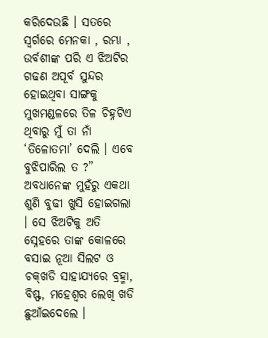କରିଦେଉଛି । ସତରେ ସ୍ୱର୍ଗରେ ମେନକା , ରମ୍ଭା , ଉର୍ବଶୀଙ୍କ ପରି ଏ ଝିଅଟିର ଗଢଣ ଅପୂର୍ବ ସୁନ୍ଦର ହୋଇଥିବା ସାଙ୍ଗକୁ ମୁଖମଣ୍ଡଳରେ ତିଳ ଚିହ୍ନଟିଏ ଥିବାରୁ ମୁଁ ତା ନାଁ ‘ତିଳୋତମା’ ଦେଲି । ଏବେ ବୁଝିପାରିଲ ତ ?” ଅବଧାନେଙ୍କ ମୁହଁରୁ ଏକଥା ଶୁଣି ବୁଢୀ ଖୁସି ହୋଇଗଲା । ସେ ଝିଅଟିକୁ ଅତି ସ୍ନେହରେ ତାଙ୍କ କୋଳରେ ବସାଇ ନୂଆ ସିଲଟ ଓ ଚକ୍‌ଖଡି ସାହାଯ୍ୟରେ ବ୍ରହ୍ମା, ବିଷ୍ଫ, ମହେଶ୍ୱର ଲେଖି ଖଡି ଛୁଆଁଇଦେଲେ ।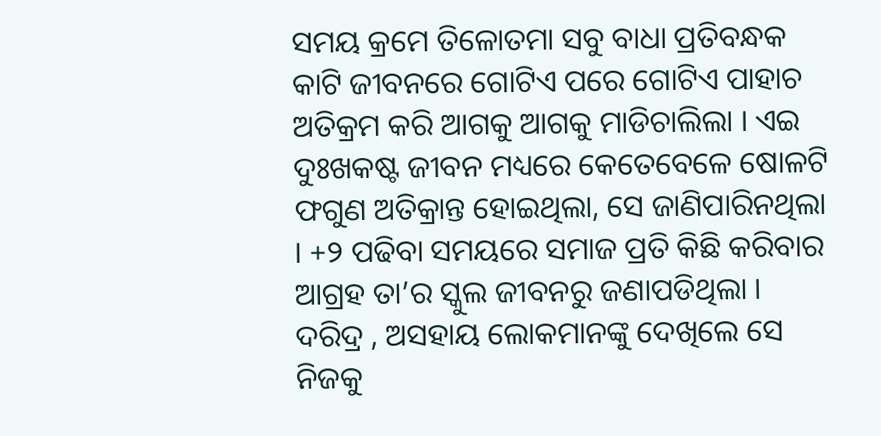ସମୟ କ୍ରମେ ତିଳୋତମା ସବୁ ବାଧା ପ୍ରତିବନ୍ଧକ କାଟି ଜୀବନରେ ଗୋଟିଏ ପରେ ଗୋଟିଏ ପାହାଚ ଅତିକ୍ରମ କରି ଆଗକୁ ଆଗକୁ ମାଡିଚାଲିଲା । ଏଇ ଦୁଃଖକଷ୍ଟ ଜୀବନ ମଧ୍ୟରେ କେତେବେଳେ ଷୋଳଟି ଫଗୁଣ ଅତିକ୍ରାନ୍ତ ହୋଇଥିଲା, ସେ ଜାଣିପାରିନଥିଲା । +୨ ପଢିବା ସମୟରେ ସମାଜ ପ୍ରତି କିଛି କରିବାର ଆଗ୍ରହ ତା’ର ସ୍କୁଲ ଜୀବନରୁ ଜଣାପଡିଥିଲା । ଦରିଦ୍ର , ଅସହାୟ ଲୋକମାନଙ୍କୁ ଦେଖିଲେ ସେ ନିଜକୁ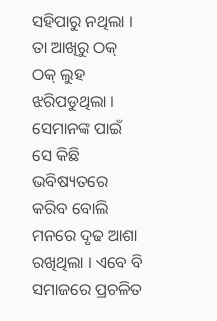ସହିପାରୁ ନଥିଲା । ତା ଆଖିରୁ ଠକ୍ ଠକ୍ ଲୁହ ଝରିପଡୁଥିଲା । ସେମାନଙ୍କ ପାଇଁ ସେ କିଛି ଭବିଷ୍ୟତରେ କରିବ ବୋଲି ମନରେ ଦୃଢ ଆଶା ରଖିଥିଲା । ଏବେ ବି ସମାଜରେ ପ୍ରଚଳିତ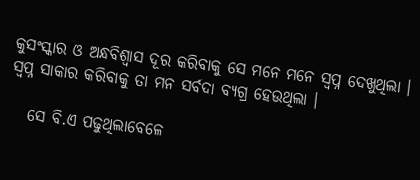କୁସଂସ୍କାର ଓ ଅନ୍ଧବିଶ୍ୱାସ ଦୂର କରିବାକୁ ସେ ମନେ ମନେ ସ୍ୱପ୍ନ ଦେଖୁଥିଲା । ସ୍ୱପ୍ନ ସାକାର କରିବାକୁ ତା ମନ ସର୍ବଦା ବ୍ୟଗ୍ର ହେଉଥିଲା ।

   ସେ ବି.ଏ ପଢୁଥିଲାବେଳେ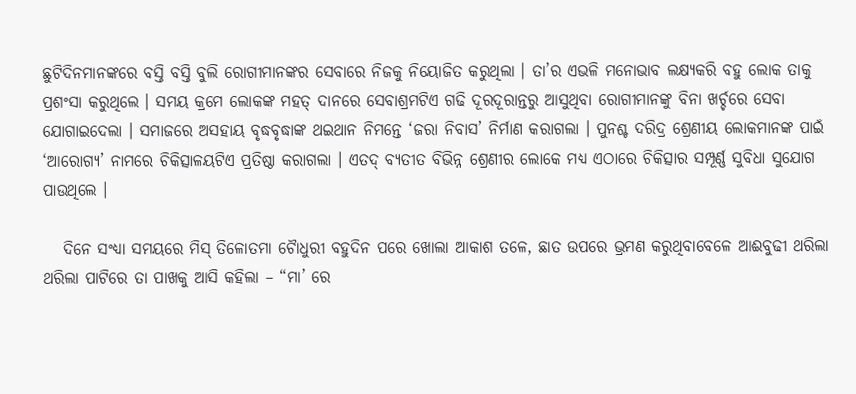ଛୁଟିଦିନମାନଙ୍କରେ ବସ୍ତି ବସ୍ତି ବୁଲି ରୋଗୀମାନଙ୍କର ସେବାରେ ନିଜକୁ ନିୟୋଜିତ କରୁଥିଲା । ତା’ର ଏଭଳି ମନୋଭାବ ଲକ୍ଷ୍ୟକରି ବହୁ ଲୋକ ତାକୁ ପ୍ରଶଂସା କରୁଥିଲେ । ସମୟ କ୍ରମେ ଲୋକଙ୍କ ମହତ୍ ଦାନରେ ସେବାଶ୍ରମଟିଏ ଗଢି ଦୂରଦୂରାନ୍ତରୁ ଆସୁଥିବା ରୋଗୀମାନଙ୍କୁ ବିନା ଖର୍ଚ୍ଚରେ ସେବା ଯୋଗାଇଦେଲା । ସମାଜରେ ଅସହାୟ ବୃଦ୍ଧବୃଦ୍ଧାଙ୍କ ଥଇଥାନ ନିମନ୍ତେ ‘ଜରା ନିବାସ’ ନିର୍ମାଣ କରାଗଲା । ପୁନଶ୍ଚ ଦରିଦ୍ର ଶ୍ରେଣୀୟ ଲୋକମାନଙ୍କ ପାଇଁ ‘ଆରୋଗ୍ୟ’ ନାମରେ ଚିକିତ୍ସାଳୟଟିଏ ପ୍ରତିଷ୍ଠା କରାଗଲା । ଏତଦ୍ ବ୍ୟତୀତ ବିଭିନ୍ନ ଶ୍ରେଣୀର ଲୋକେ ମଧ୍ୟ ଏଠାରେ ଚିକିତ୍ସାର ସମ୍ପୂର୍ଣ୍ଣ ସୁବିଧା ସୁଯୋଗ ପାଉଥିଲେ ।

   ଦିନେ ସଂଧ୍ୟା ସମୟରେ ମିସ୍ ତିଳୋତମା ଚୈାଧୁରୀ ବହୁଦିନ ପରେ ଖୋଲା ଆକାଶ ତଳେ, ଛାତ ଉପରେ ଭ୍ରମଣ କରୁଥିବାବେଳେ ଆଈବୁଢୀ ଥରିଲା ଥରିଲା ପାଟିରେ ତା ପାଖକୁ ଆସି କହିଲା – “ମା’ ରେ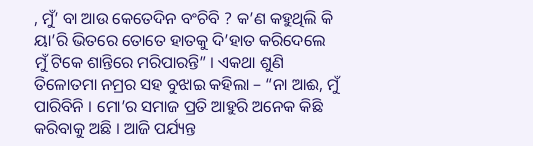, ମୁଁ’ ବା ଆଉ କେତେଦିନ ବଂଚିବି ? କ’ଣ କହୁଥିଲି କି ୟା’ରି ଭିତରେ ତୋତେ ହାତକୁ ଦି’ହାତ କରିଦେଲେ ମୁଁ ଟିକେ ଶାନ୍ତିରେ ମରିପାରନ୍ତି” । ଏକଥା ଶୁଣି ତିଳୋତମା ନମ୍ରର ସହ ବୁଝାଇ କହିଲା – “ନା ଆଈ, ମୁଁ ପାରିବିନି । ମୋ’ର ସମାଜ ପ୍ରତି ଆହୁରି ଅନେକ କିଛି କରିବାକୁ ଅଛି । ଆଜି ପର୍ଯ୍ୟନ୍ତ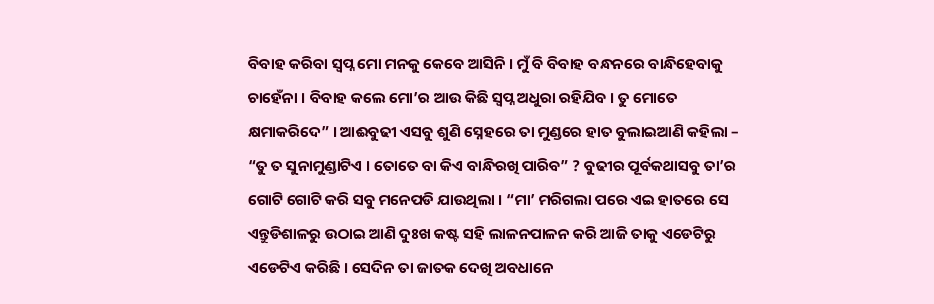ବିବାହ କରିବା ସ୍ୱପ୍ନ ମୋ ମନକୁ କେବେ ଆସିନି । ମୁଁ ବି ବିବାହ ବନ୍ଧନରେ ବାନ୍ଧିହେବାକୁ ଚାହେଁନା । ବିବାହ କଲେ ମୋ’ର ଆଉ କିଛି ସ୍ୱପ୍ନ ଅଧୁରା ରହିଯିବ । ତୁ ମୋତେ କ୍ଷମାକରିଦେ” । ଆଈବୁଢୀ ଏସବୁ ଶୁଣି ସ୍ନେହରେ ତା ମୁଣ୍ଡରେ ହାତ ବୁଲାଇଆଣି କହିଲା – “ତୁ ତ ସୁନାମୁଣ୍ଡାଟିଏ । ତୋତେ ବା କିଏ ବାନ୍ଧିରଖି ପାରିବ” ? ବୁଢୀର ପୂର୍ବକଥାସବୁ ତା’ର ଗୋଟି ଗୋଟି କରି ସବୁ ମନେପଡି ଯାଉଥିଲା । “ମା’ ମରିଗଲା ପରେ ଏଇ ହାତରେ ସେ ଏନ୍ତୁଡିଶାଳରୁ ଉଠାଇ ଆଣି ଦୁଃଖ କଷ୍ଟ ସହି ଲାଳନପାଳନ କରି ଆଜି ତାକୁ ଏଡେଟିରୁ ଏଡେଟିଏ କରିଛି । ସେଦିନ ତା ଜାତକ ଦେଖି ଅବଧାନେ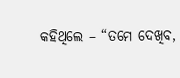କହିଥିଲେ – “ତମେ ଦେଖିବ,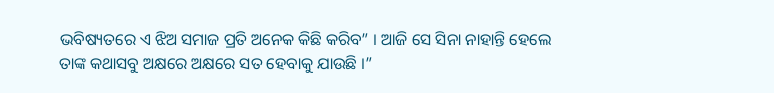ଭବିଷ୍ୟତରେ ଏ ଝିଅ ସମାଜ ପ୍ରତି ଅନେକ କିଛି କରିବ” । ଆଜି ସେ ସିନା ନାହାନ୍ତି ହେଲେ ତାଙ୍କ କଥାସବୁ ଅକ୍ଷରେ ଅକ୍ଷରେ ସତ ହେବାକୁ ଯାଉଛି ।”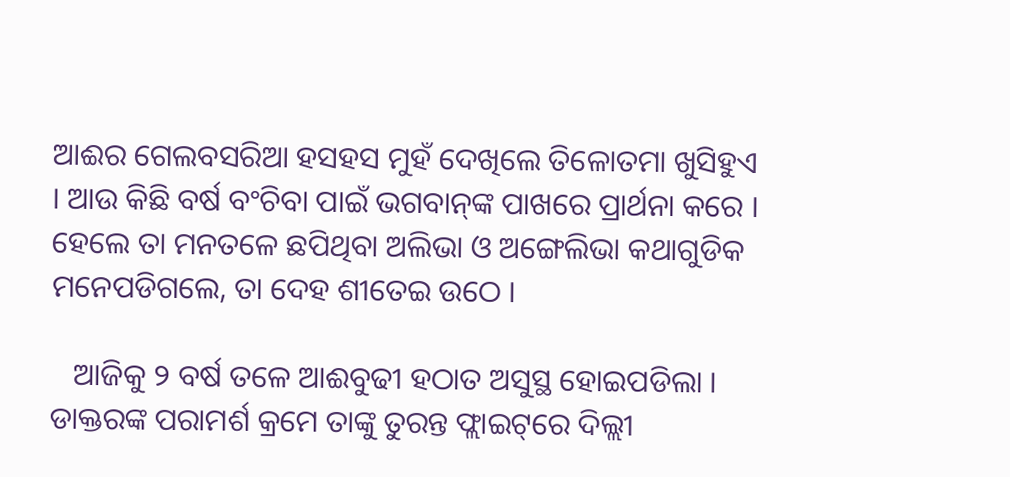ଆଈର ଗେଲବସରିଆ ହସହସ ମୁହଁ ଦେଖିଲେ ତିଳୋତମା ଖୁସିହୁଏ । ଆଉ କିଛି ବର୍ଷ ବଂଚିବା ପାଇଁ ଭଗବାନ୍‌ଙ୍କ ପାଖରେ ପ୍ରାର୍ଥନା କରେ । ହେଲେ ତା ମନତଳେ ଛପିଥିବା ଅଲିଭା ଓ ଅଙ୍ଗେଲିଭା କଥାଗୁଡିକ ମନେପଡିଗଲେ, ତା ଦେହ ଶୀତେଇ ଉଠେ ।

   ଆଜିକୁ ୨ ବର୍ଷ ତଳେ ଆଈବୁଢୀ ହଠାତ ଅସୁସ୍ଥ ହୋଇପଡିଲା । ଡାକ୍ତରଙ୍କ ପରାମର୍ଶ କ୍ରମେ ତାଙ୍କୁ ତୁରନ୍ତ ଫ୍ଲାଇଟ୍‌ରେ ଦିଲ୍ଲୀ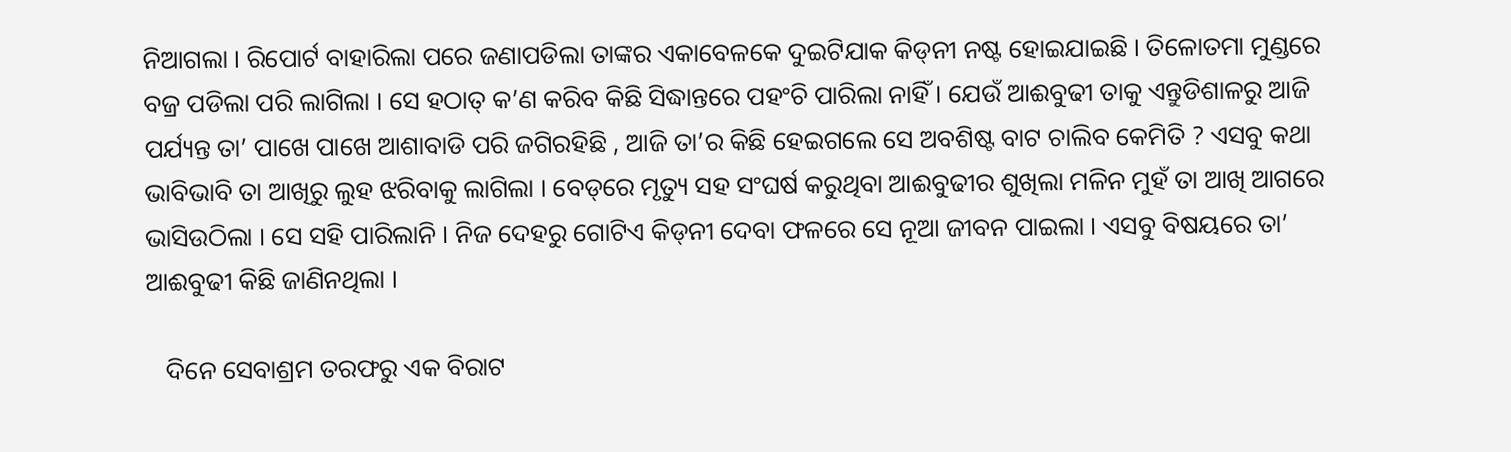ନିଆଗଲା । ରିପୋର୍ଟ ବାହାରିଲା ପରେ ଜଣାପଡିଲା ତାଙ୍କର ଏକାବେଳକେ ଦୁଇଟିଯାକ କିଡ୍‌ନୀ ନଷ୍ଟ ହୋଇଯାଇଛି । ତିଳୋତମା ମୁଣ୍ଡରେ ବଜ୍ର ପଡିଲା ପରି ଲାଗିଲା । ସେ ହଠାତ୍ କ’ଣ କରିବ କିଛି ସିଦ୍ଧାନ୍ତରେ ପହଂଚି ପାରିଲା ନାହିଁ । ଯେଉଁ ଆଈବୁଢୀ ତାକୁ ଏନ୍ତୁଡିଶାଳରୁ ଆଜି ପର୍ଯ୍ୟନ୍ତ ତା’ ପାଖେ ପାଖେ ଆଶାବାଡି ପରି ଜଗିରହିଛି , ଆଜି ତା’ର କିଛି ହେଇଗଲେ ସେ ଅବଶିଷ୍ଟ ବାଟ ଚାଲିବ କେମିତି ? ଏସବୁ କଥା ଭାବିଭାବି ତା ଆଖିରୁ ଲୁହ ଝରିବାକୁ ଲାଗିଲା । ବେଡ୍‌ରେ ମୃତ୍ୟୁ ସହ ସଂଘର୍ଷ କରୁଥିବା ଆଈବୁଢୀର ଶୁଖିଲା ମଳିନ ମୁହଁ ତା ଆଖି ଆଗରେ ଭାସିଉଠିଲା । ସେ ସହି ପାରିଲାନି । ନିଜ ଦେହରୁ ଗୋଟିଏ କିଡ୍‌ନୀ ଦେବା ଫଳରେ ସେ ନୂଆ ଜୀବନ ପାଇଲା । ଏସବୁ ବିଷୟରେ ତା’ ଆଈବୁଢୀ କିଛି ଜାଣିନଥିଲା ।

   ଦିନେ ସେବାଶ୍ରମ ତରଫରୁ ଏକ ବିରାଟ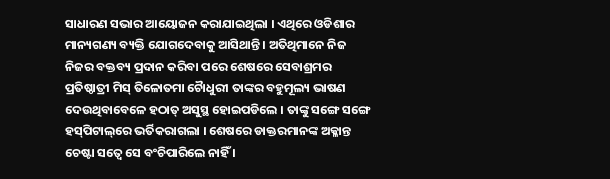ସାଧାରଣ ସଭାର ଆୟୋଜନ କରାଯାଇଥିଲା । ଏଥିରେ ଓଡିଶାର ମାନ୍ୟଗଣ୍ୟ ବ୍ୟକ୍ତି ଯୋଗଦେବାକୁ ଆସିଥାନ୍ତି । ଅତିଥିମାନେ ନିଜ ନିଜର ବକ୍ତବ୍ୟ ପ୍ରଦାନ କରିବା ପରେ ଶେଷରେ ସେବାଶ୍ରମର ପ୍ରତିଷ୍ଠାତ୍ରୀ ମିସ୍ ତିଳୋତମା ଚୈାଧୁରୀ ତାଙ୍କର ବହୁମୂଲ୍ୟ ଭାଷଣ ଦେଉଥିବାବେଳେ ହଠାତ୍ ଅସୁସ୍ଥ ହୋଇପଡିଲେ । ତାଙ୍କୁ ସଙ୍ଗେ ସଙ୍ଗେ ହସ୍‌ପିଟାଲ୍‌ରେ ଭର୍ତିକରାଗଲା । ଶେଷରେ ଡାକ୍ତରମାନଙ୍କ ଅକ୍ଳାନ୍ତ ଚେଷ୍ଟା ସତ୍ୱେ ସେ ବଂଚିପାରିଲେ ନାହିଁ ।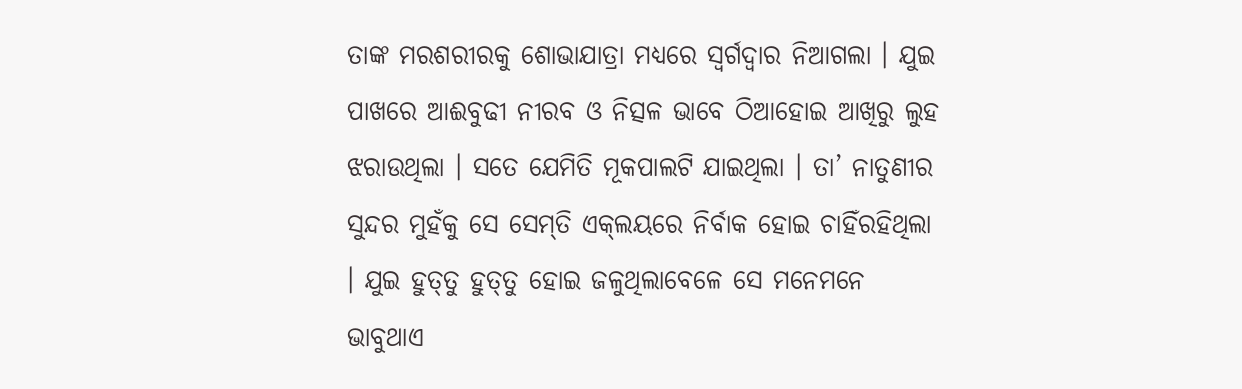ତାଙ୍କ ମରଶରୀରକୁ ଶୋଭାଯାତ୍ରା ମଧ୍ୟରେ ସ୍ୱର୍ଗଦ୍ୱାର ନିଆଗଲା । ଯୁଇ ପାଖରେ ଆଈବୁଢୀ ନୀରବ ଓ ନିତ୍ସଳ ଭାବେ ଠିଆହୋଇ ଆଖିରୁ ଲୁହ ଝରାଉଥିଲା । ସତେ ଯେମିତି ମୂକପାଲଟି ଯାଇଥିଲା । ତା’ ନାତୁଣୀର ସୁନ୍ଦର ମୁହଁକୁ ସେ ସେମ୍‌ତି ଏକ୍‌ଲୟରେ ନିର୍ବାକ ହୋଇ ଚାହିଁରହିଥିଲା । ଯୁଇ ହୁତ୍‌ତୁ ହୁତ୍‌ତୁ ହୋଇ ଜଳୁଥିଲାବେଳେ ସେ ମନେମନେ ଭାବୁଥାଏ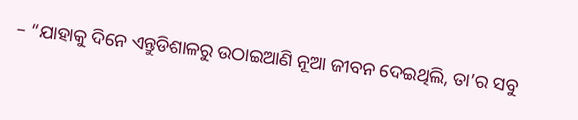– “ଯାହାକୁ ଦିନେ ଏନ୍ତୁଡିଶାଳରୁ ଉଠାଇଆଣି ନୂଆ ଜୀବନ ଦେଇଥିଲି, ତା’ର ସବୁ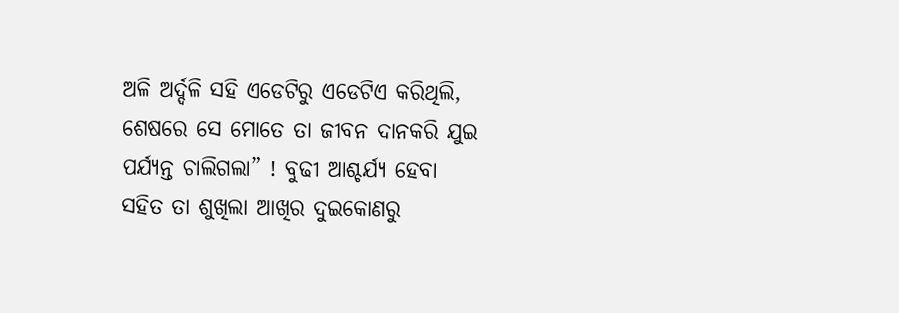ଅଳି ଅର୍ଦ୍ଦଳି ସହି ଏଡେଟିରୁ ଏଡେଟିଏ କରିଥିଲି, ଶେଷରେ ସେ ମୋତେ ତା ଜୀବନ ଦାନକରି ଯୁଇ ପର୍ଯ୍ୟନ୍ତ ଚାଲିଗଲା” ! ବୁଢୀ ଆଶ୍ଚର୍ଯ୍ୟ ହେବା ସହିତ ତା ଶୁଖିଲା ଆଖିର ଦୁଇକୋଣରୁ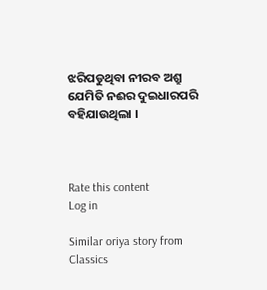ଝରିପଡୁଥିବା ନୀରବ ଅଶ୍ରୁ ଯେମିତି ନଈର ଦୁଇଧାରପରି ବହିଯାଉଥିଲା ।



Rate this content
Log in

Similar oriya story from Classics